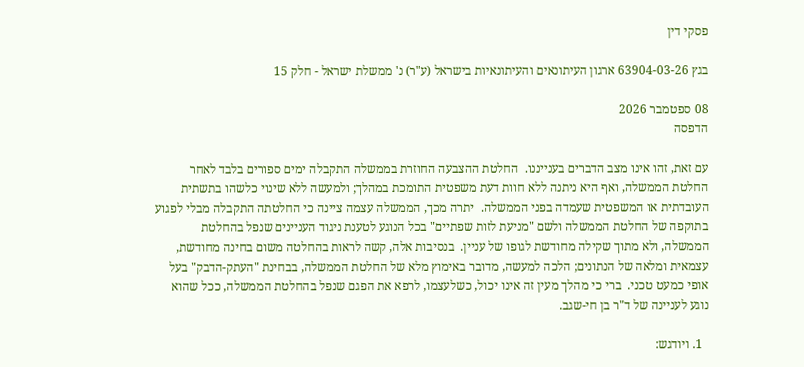פסקי דין

בגץ 63904-03-26 ארגון העיתונאים והעיתונאיות בישראל (ע"ר) נ' ממשלת ישראל - חלק 15

08 ספטמבר 2026
הדפסה

עם זאת, זהו אינו מצב הדברים בענייננו.  החלטת ההצבעה החוזרת בממשלה התקבלה ימים ספורים בלבד לאחר החלטת הממשלה, ואף היא ניתנה ללא חוות דעת משפטית התומכת במהלך; ולמעשה ללא שינוי כלשהו בתשתית העובדתית או המשפטית שעמדה בפני הממשלה.  יתרה מכך, הממשלה עצמה ציינה כי החלטתה התקבלה מבלי לפגוע בתוקפה של החלטת הממשלה ולשם "מניעת לזות שפתיים" בכל הנוגע לטענת ניגוד העניינים שנפל בהחלטת הממשלה, ולא מתוך שקילה מחודשת לגופו של עניין.  בנסיבות אלה, קשה לראות בהחלטה משום בחינה מחודשת, עצמאית ומלאה של הנתונים; הלכה למעשה, מדובר באימוץ מלא של החלטת הממשלה, בבחינת "העתק-הדבק" בעל אופי כמעט טכני.  ברי כי מהלך מעין זה אינו יכול, כשלעצמו, לרפא את הפגם שנפל בהחלטת הממשלה, ככל שהוא נוגע לעניינה של ד"ר בן חי-שגב.

  1. ויודגש: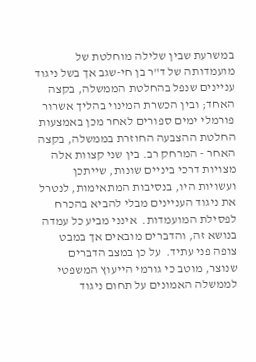במשרעת שבין שלילה מוחלטת של מועמדותה של ד"ר בן חי-שגב אך בשל ניגוד עניינים שנפל בהחלטת הממשלה, בקצה האחד; ובין הכשרת המינוי בהליך אשרור פורמלי ימים ספורים לאחר מכן באמצעות החלטת ההצבעה החוזרת בממשלה, בקצה האחר - המרחק רב. בין שני קצוות אלה מצויות דרכי ביניים שונות, שייתכן ועשויות היו, בנסיבות המתאימות, לנטרל את ניגוד העניינים מבלי להביא בהכרח לפסילת המועמדות.  אינני מביע כל עמדה בנושא זה, והדברים מובאים אך במבט צופה פני עתיד.  על כן במצב הדברים שנוצר, מוטב כי גורמי הייעוץ המשפטי לממשלה האמונים על תחום ניגוד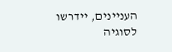העניינים, יידרשו לסוגיה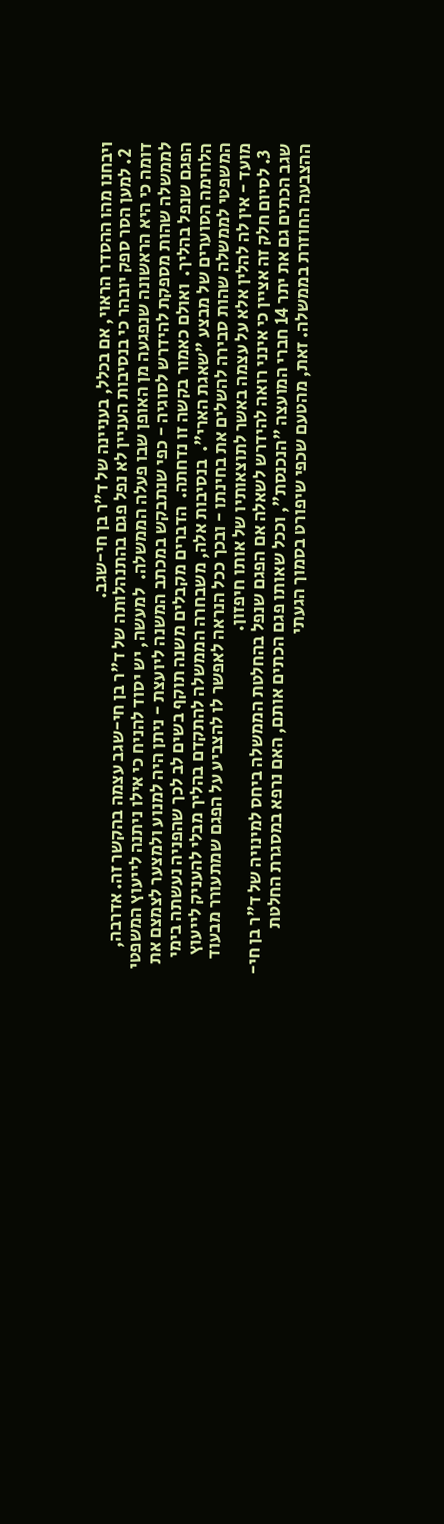ויבחנו מהו ההסדר הראוי, אם בכלל, בעניינה של ד"ר בן חי-שגב.
  2. למען הסר ספק יובהר כי בנסיבות העניין לא נפל פגם בהתנהלותה של ד"ר בן חי-שגב עצמה בהקשר זה. אדרבה, דומה כי היא הראשונה שנפגעה מן האופן שבו פעלה הממשלה.  למעשה, יש יסוד להניח כי אילו ניתנה לייעוץ המשפטי לממשלה שהות מספקת להידרש לסוגיה - כפי שנתבקש במכתב המשנה ליועצת - ניתן היה למנוע ולמצער לצמצם את הפגם שנפל בהליך.  ואולם כאמור בקשה זו נדחתה.  הדברים מקבלים משנה תוקף בשים לב לכך שהפניה נעשתה בימי הלחימה הסוערים של מבצע "שאגת הארי".  בנסיבות אלה, משבחרה הממשלה להתקדם בהליך מבלי להעניק לייעוץ המשפטי לממשלה שהות סבירה להשלים את בחינתו - ובכך ככל הנראה לאפשר לו להצביע על הפגם שמתעורר מבעוד מועד - אין לה להלין אלא על עצמה באשר לתוצאותיו של אותו חיפזון.
  3. לסיום חלק זה אציין כי אינני רואה להידרש לשאלה אם הפגם שנפל בהחלטת הממשלה ביחס למינויה של ד"ר בן חי-שגב הכתים גם את יתר 14 חברי המועצה "הנכנסת", וככל שאותו פגם הכתים אותם, האם נרפא במסגרת החלטת ההצבעה החוזרת בממשלה. זאת, מהטעם שכפי שיפורט בסמוך הגעתי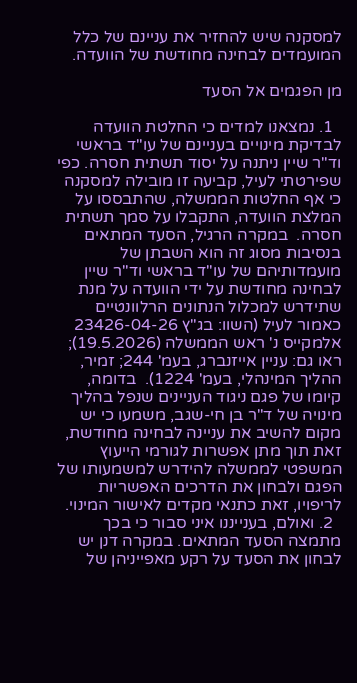למסקנה שיש להחזיר את עניינם של כלל המועמדים לבחינה מחודשת של הוועדה.

מן הפגמים אל הסעד

  1. נמצאנו למדים כי החלטת הוועדה לבדיקת מינויים בעניינם של עו"ד בראשי וד"ר שיין ניתנה על יסוד תשתית חסרה. כפי שפירטתי לעיל, קביעה זו מובילה למסקנה כי אף החלטות הממשלה, שהתבססו על המלצת הוועדה, התקבלו על סמך תשתית חסרה.  במקרה הרגיל, הסעד המתאים בנסיבות מסוג זה הוא השבתן של מועמדותיהם של עו"ד בראשי וד"ר שיין לבחינה מחודשת על ידי הוועדה על מנת שתידרש למכלול הנתונים הרלוונטיים כאמור לעיל (השוו: בג"ץ 23426-04-26 אלמקייס נ' ראש הממשלה (19.5.2026); ראו גם: עניין אייזנברג, בעמ' 244; זמיר, ההליך המינהלי, בעמ' 1224).  בדומה, קיומו של פגם ניגוד העניינים שנפל בהליך מינויה של ד"ר בן חי-שגב, משמעו כי יש מקום להשיב את עניינה לבחינה מחודשת, זאת תוך מתן אפשרות לגורמי הייעוץ המשפטי לממשלה להידרש למשמעותו של הפגם ולבחון את הדרכים האפשריות לריפויו, זאת כתנאי מקדים לאישור המינוי.
  2. ואולם, בענייננו איני סבור כי בכך מתמצה הסעד המתאים. במקרה דנן יש לבחון את הסעד על רקע מאפייניהן של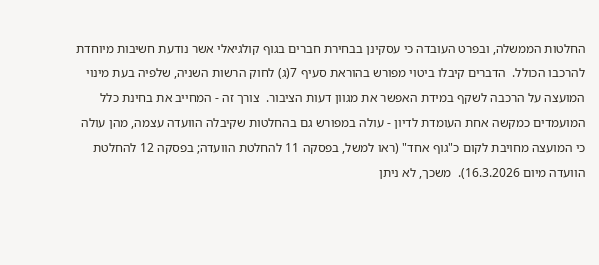החלטות הממשלה, ובפרט העובדה כי עסקינן בבחירת חברים בגוף קולגיאלי אשר נודעת חשיבות מיוחדת להרכבו הכולל.  הדברים קיבלו ביטוי מפורש בהוראת סעיף 7(ג) לחוק הרשות השניה, שלפיה בעת מינוי המועצה על הרכבה לשקף במידת האפשר את מגוון דעות הציבור.  צורך זה - המחייב את בחינת כלל המועמדים כמקשה אחת העומדת לדיון - עולה במפורש גם בהחלטות שקיבלה הוועדה עצמה, מהן עולה כי המועצה מחויבת לקום כ"גוף אחד" (ראו למשל, בפסקה 11 להחלטת הוועדה; בפסקה 12 להחלטת הוועדה מיום 16.3.2026).  משכך, לא ניתן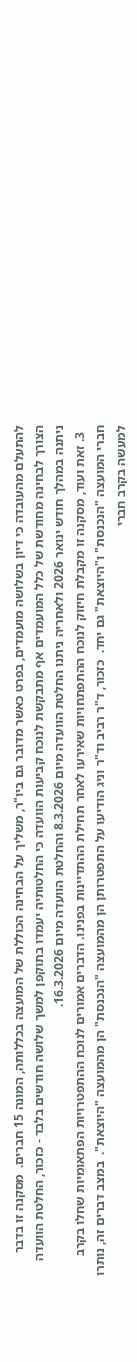להתעלם מהעובדה כי דיון בשלושה מועמדים, בפרט כאשר מדובר גם ביו"ר, משליך על הבחינה הכוללת של המועצה בכללותה, המונה 15 חברים.  מסקנה זו בדבר הצורך לבחינה מחודשת של כלל המועמדים אף מתבקשת לנוכח קביעות הוועדה כי החלטותיה יעמדו בתוקפן למשך שלושה חודשים בלבד - כזכור, החלטת הוועדה ניתנה במהלך חודש ינואר 2026 ולאחריה ניתנו החלטת הוועדה מיום 8.3.2026 והחלטת הוועדה מיום 16.3.2026.
  3. זאת ועוד, מסקנה זו מקבלת חיזוק לנוכח ההתפתחויות שאירעו לאחר תחילת ההתדיינות בפנינו. הדברים אמורים לנוכח ההתפטרויות הפתאומיות שחלו בקרב חברי המועצה "הנכנסת" ו"היוצאת" גם יחד.  כזכור, ד"ר רביב וד"ר וניג הודיעו על התפטרותן הן מהמועצה "הנכנסת" הן מהמועצה "היוצאת".  במצב דברים זה, נותרו למעשה בקרב חברי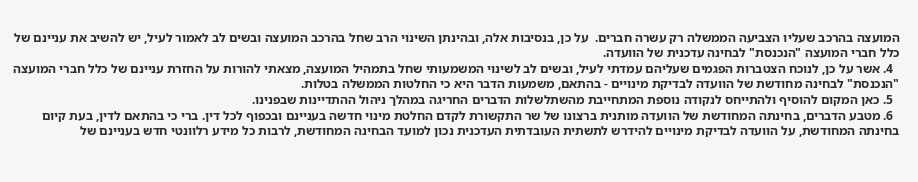המועצה בהרכב שעליו הצביעה הממשלה רק עשרה חברים.  על כן, בנסיבות אלה, ובהינתן השינוי הרב שחל בהרכב המועצה ובשים לב לאמור לעיל, יש להשיב את עניינם של כלל חברי המועצה "הנכנסת" לבחינה עדכנית של הוועדה.
  4. אשר על כן, לנוכח הצטברות הפגמים שעליהם עמדתי לעיל, ובשים לב לשינוי המשמעותי שחל בתמהיל המועצה, מצאתי להורות על החזרת עניינם של כלל חברי המועצה "הנכנסת" לבחינה מחודשת של הוועדה לבדיקת מינויים - בהתאם, משמעות הדבר היא כי החלטות הממשלה בטלות.
  5. כאן המקום להוסיף ולהתייחס לנקודה נוספת המתחייבת מהשתלשלות הדברים החריגה במהלך ניהול ההתדיינות שבפנינו.
  6. מטבע הדברים, בחינתה המחודשת של הוועדה מותנית ברצונו של שר התקשורת לקדם החלטת מינוי חדשה בעניינם ובכפוף לכל דין. ברי כי בהתאם לדין, בעת קיום בחינתה המחודשת, על הוועדה לבדיקת מינויים להידרש לתשתית העובדתית העדכנית נכון למועד הבחינה המחודשת, לרבות כל מידע רלוונטי חדש בעניינם של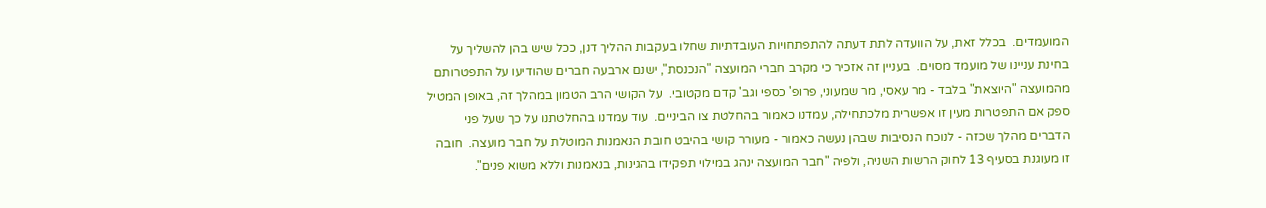המועמדים.  בכלל זאת, על הוועדה לתת דעתה להתפתחויות העובדתיות שחלו בעקבות ההליך דנן, ככל שיש בהן להשליך על בחינת עניינו של מועמד מסוים.  בעניין זה אזכיר כי מקרב חברי המועצה "הנכנסת", ישנם ארבעה חברים שהודיעו על התפטרותם מהמועצה "היוצאת" בלבד - מר עאסי, מר שמעוני, פרופ' כספי וגב' קדם מקטובי.  על הקושי הרב הטמון במהלך זה, באופן המטיל ספק אם התפטרות מעין זו אפשרית מלכתחילה, עמדנו כאמור בהחלטת צו הביניים.  עוד עמדנו בהחלטתנו על כך שעל פני הדברים מהלך שכזה - לנוכח הנסיבות שבהן נעשה כאמור - מעורר קושי בהיבט חובת הנאמנות המוטלת על חבר מועצה.  חובה זו מעוגנת בסעיף 13 לחוק הרשות השניה, ולפיה "חבר המועצה ינהג במילוי תפקידו בהגינות, בנאמנות וללא משוא פנים".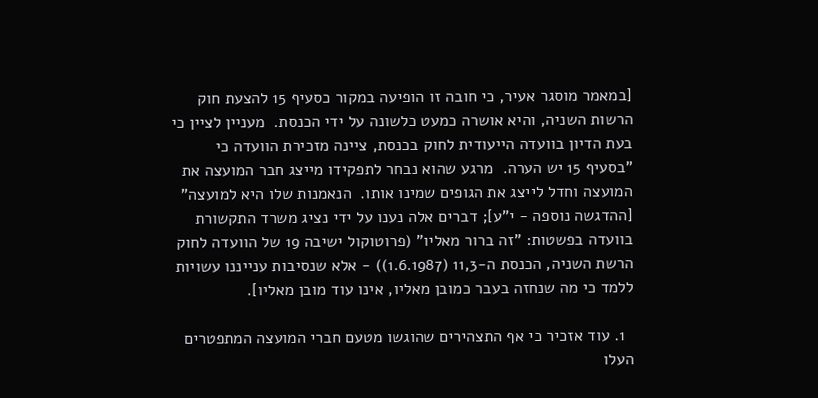[במאמר מוסגר אעיר, כי חובה זו הופיעה במקור כסעיף 15 להצעת חוק הרשות השניה, והיא אושרה כמעט כלשונה על ידי הכנסת.  מעניין לציין כי בעת הדיון בוועדה הייעודית לחוק בכנסת, ציינה מזכירת הוועדה כי "בסעיף 15 יש הערה.  מרגע שהוא נבחר לתפקידו מייצג חבר המועצה את המועצה וחדל לייצג את הגופים שמינו אותו.  הנאמנות שלו היא למועצה" [ההדגשה נוספה - י"ע]; דברים אלה נענו על ידי נציג משרד התקשורת בוועדה בפשטות: "זה ברור מאליו" (פרוטוקול ישיבה 19 של הוועדה לחוק הרשת השניה, הכנסת ה-11,3 (1.6.1987)) - אלא שנסיבות ענייננו עשויות ללמד כי מה שנחזה בעבר כמובן מאליו, אינו עוד מובן מאליו].

  1. עוד אזכיר כי אף התצהירים שהוגשו מטעם חברי המועצה המתפטרים העלו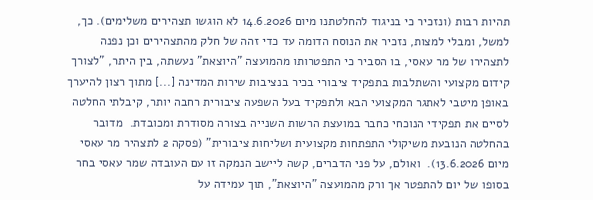תהיות רבות (ונזכיר כי בניגוד להחלטתנו מיום 14.6.2026 לא הוגשו תצהירים משלימים). כך, למשל, ומבלי למצות, נזכיר את הנוסח הדומה עד כדי זהה של חלק מהתצהירים וכן נפנה לתצהירו של מר עאסי, בו הסביר כי התפטרותו מהמועצה "היוצאת" נעשתה, בין היתר, "לצורך קידום מקצועי והשתלבות בתפקיד ציבורי בכיר בנציבות שירות המדינה [...] מתוך רצון להיערך באופן מיטבי לאתגר המקצועי הבא ולתפקיד בעל השפעה ציבורית רחבה יותר, קיבלתי החלטה לסיים את תפקידי הנוכחי כחבר במועצת הרשות השנייה בצורה מסודרת ומכובדת.  מדובר בהחלטה הנובעת משיקולי התפתחות מקצועית ושליחות ציבורית" (פסקה 2 לתצהיר מר עאסי מיום 13.6.2026).  ואולם, על פני הדברים, קשה ליישב הנמקה זו עם העובדה שמר עאסי בחר בסופו של יום להתפטר אך ורק מהמועצה "היוצאת", תוך עמידה על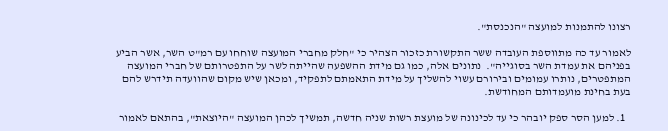רצונו להתמנות למועצה "הנכנסת".

לאמור עד כה מתווספת העובדה ששר התקשורת כזכור הצהיר כי "חלק מחברי המועצה שוחחו עם רמ"ט השר, אשר הביע בפניהם את עמדת השר בסוגייה".  נתונים אלה, כמו גם מידת ההשפעה שהייתה לשר על התפטרותם של חברי המועצה המתפטרים, נותרו עמומים ובירורם עשוי להשליך על מידת התאמתם לתפקיד, ומכאן שיש מקום שהוועדה תידרש להם בעת בחינת מועמדותם המחודשת.

  1. למען הסר ספק יובהר כי עד לכינונה של מועצת רשות שניה חדשה, תמשיך לכהן המועצה "היוצאת", בהתאם לאמור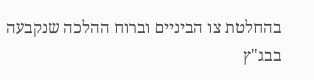בהחלטת צו הביניים וברוח ההלכה שנקבעה בבג"ץ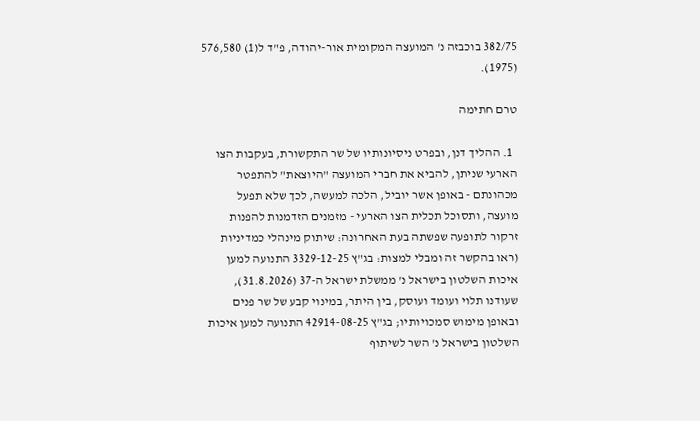382/75 בוכבזה נ' המועצה המקומית אור-יהודה, פ"ד ל(1) 576,580 (1975).

טרם חתימה

  1. ההליך דנן, ובפרט ניסיונותיו של שר התקשורת, בעקבות הצו הארעי שניתן, להביא את חברי המועצה "היוצאת" להתפטר מכהונתם - באופן אשר יוביל, הלכה למעשה, לכך שלא תפעל מועצה, ותסוכל תכלית הצו הארעי - מזמנים הזדמנות להפנות זרקור לתופעה שפשתה בעת האחרונה: שיתוק מינהלי כמדיניות (ראו בהקשר זה ומבלי למצות: בג"ץ 3329-12-25 התנועה למען איכות השלטון בישראל נ' ממשלת ישראל ה-37 (31.8.2026), שעודנו תלוי ועומד ועוסק, בין היתר, במינוי קבע של שר פנים ובאופן מימוש סמכויותיו; בג"ץ 42914-08-25 התנועה למען איכות השלטון בישראל נ' השר לשיתוף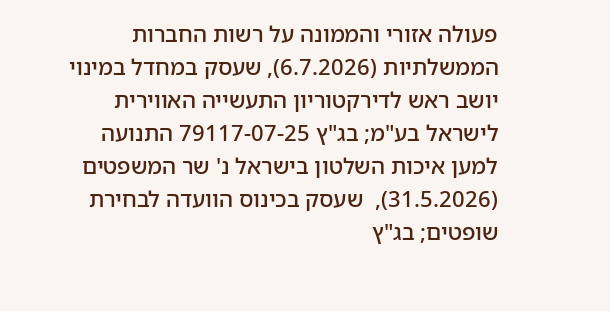פעולה אזורי והממונה על רשות החברות הממשלתיות (6.7.2026), שעסק במחדל במינוי יושב ראש לדירקטוריון התעשייה האווירית לישראל בע"מ; בג"ץ 79117-07-25 התנועה למען איכות השלטון בישראל נ' שר המשפטים (31.5.2026),  שעסק בכינוס הוועדה לבחירת שופטים; בג"ץ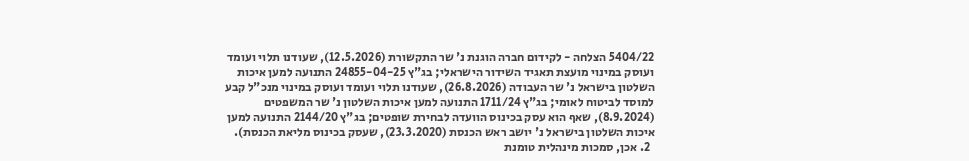5404/22 הצלחה - לקידום חברה הוגנת נ' שר התקשורת (12.5.2026), שעודנו תלוי ועומד ועוסק במינוי מועצת תאגיד השידור הישראלי; בג"ץ 24855-04-25 התנועה למען איכות השלטון בישראל נ' שר העבודה (26.8.2026), שעודנו תלוי ועומד ועוסק במינוי מנכ"ל קבע למוסד לביטוח לאומי; בג"ץ 1711/24 התנועה למען איכות השלטון נ' שר המשפטים (8.9.2024), שאף הוא עסק בכינוס הוועדה לבחירת שופטים; בג"ץ 2144/20 התנועה למען איכות השלטון בישראל נ' יושב ראש הכנסת (23.3.2020), שעסק בכינוס מליאת הכנסת).
  2. אכן, סמכות מינהלית טומנת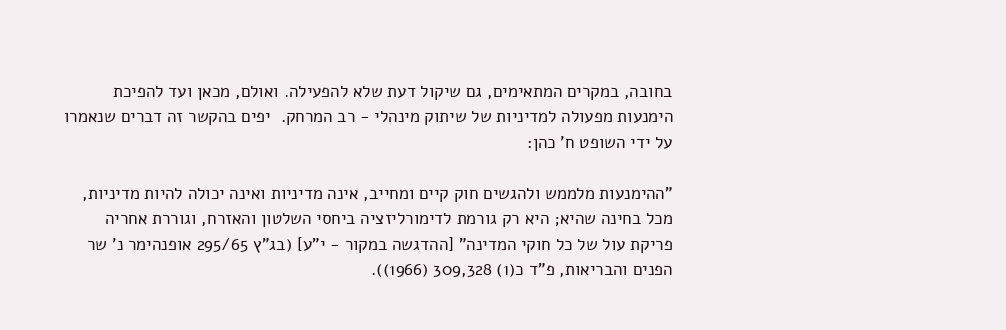בחובה, במקרים המתאימים, גם שיקול דעת שלא להפעילה. ואולם, מכאן ועד להפיכת הימנעות מפעולה למדיניות של שיתוק מינהלי - רב המרחק.  יפים בהקשר זה דברים שנאמרו על ידי השופט ח' כהן:

"ההימנעות מלממש ולהגשים חוק קיים ומחייב, אינה מדיניות ואינה יכולה להיות מדיניות, מכל בחינה שהיא; היא רק גורמת לדימורליזציה ביחסי השלטון והאזרח, וגוררת אחריה פריקת עול של כל חוקי המדינה" [ההדגשה במקור - י"ע] (בג"ץ 295/65 אופנהימר נ' שר הפנים והבריאות, פ"ד כ(1) 309,328 (1966)).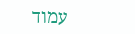עמוד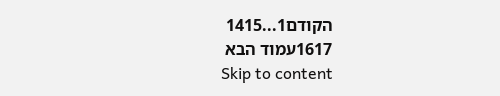הקודם1...1415
1617עמוד הבא
Skip to content